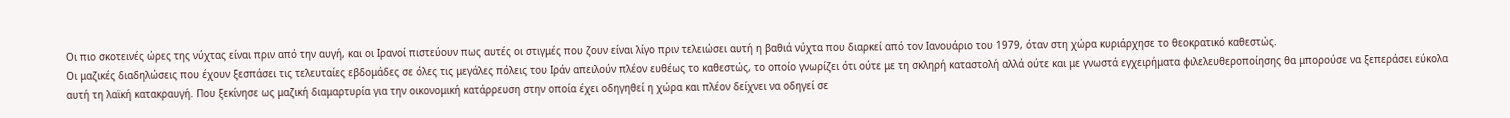Οι πιο σκοτεινές ώρες της νύχτας είναι πριν από την αυγή, και οι Ιρανοί πιστεύουν πως αυτές οι στιγμές που ζουν είναι λίγο πριν τελειώσει αυτή η βαθιά νύχτα που διαρκεί από τον Ιανουάριο του 1979, όταν στη χώρα κυριάρχησε το θεοκρατικό καθεστώς.
Οι μαζικές διαδηλώσεις που έχουν ξεσπάσει τις τελευταίες εβδομάδες σε όλες τις μεγάλες πόλεις του Ιράν απειλούν πλέον ευθέως το καθεστώς, το οποίο γνωρίζει ότι ούτε με τη σκληρή καταστολή αλλά ούτε και με γνωστά εγχειρήματα φιλελευθεροποίησης θα μπορούσε να ξεπεράσει εύκολα αυτή τη λαϊκή κατακραυγή. Που ξεκίνησε ως μαζική διαμαρτυρία για την οικονομική κατάρρευση στην οποία έχει οδηγηθεί η χώρα και πλέον δείχνει να οδηγεί σε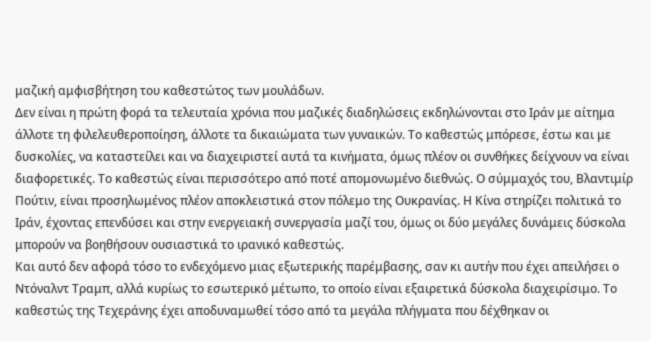μαζική αμφισβήτηση του καθεστώτος των μουλάδων.
Δεν είναι η πρώτη φορά τα τελευταία χρόνια που μαζικές διαδηλώσεις εκδηλώνονται στο Ιράν με αίτημα άλλοτε τη φιλελευθεροποίηση, άλλοτε τα δικαιώματα των γυναικών. Το καθεστώς μπόρεσε, έστω και με δυσκολίες, να καταστείλει και να διαχειριστεί αυτά τα κινήματα, όμως πλέον οι συνθήκες δείχνουν να είναι διαφορετικές. Το καθεστώς είναι περισσότερο από ποτέ απομονωμένο διεθνώς. Ο σύμμαχός του, Βλαντιμίρ Πούτιν, είναι προσηλωμένος πλέον αποκλειστικά στον πόλεμο της Ουκρανίας. Η Κίνα στηρίζει πολιτικά το Ιράν, έχοντας επενδύσει και στην ενεργειακή συνεργασία μαζί του, όμως οι δύο μεγάλες δυνάμεις δύσκολα μπορούν να βοηθήσουν ουσιαστικά το ιρανικό καθεστώς.
Και αυτό δεν αφορά τόσο το ενδεχόμενο μιας εξωτερικής παρέμβασης, σαν κι αυτήν που έχει απειλήσει ο Ντόναλντ Τραμπ, αλλά κυρίως το εσωτερικό μέτωπο, το οποίο είναι εξαιρετικά δύσκολα διαχειρίσιμο. Το καθεστώς της Τεχεράνης έχει αποδυναμωθεί τόσο από τα μεγάλα πλήγματα που δέχθηκαν οι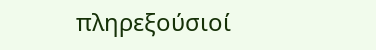πληρεξούσιοί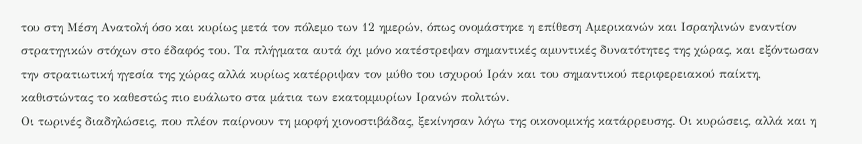του στη Μέση Ανατολή όσο και κυρίως μετά τον πόλεμο των 12 ημερών, όπως ονομάστηκε η επίθεση Αμερικανών και Ισραηλινών εναντίον στρατηγικών στόχων στο έδαφός του. Τα πλήγματα αυτά όχι μόνο κατέστρεψαν σημαντικές αμυντικές δυνατότητες της χώρας, και εξόντωσαν την στρατιωτική ηγεσία της χώρας αλλά κυρίως κατέρριψαν τον μύθο του ισχυρού Ιράν και του σημαντικού περιφερειακού παίκτη, καθιστώντας το καθεστώς πιο ευάλωτο στα μάτια των εκατομμυρίων Ιρανών πολιτών.
Οι τωρινές διαδηλώσεις, που πλέον παίρνουν τη μορφή χιονοστιβάδας, ξεκίνησαν λόγω της οικονομικής κατάρρευσης. Οι κυρώσεις, αλλά και η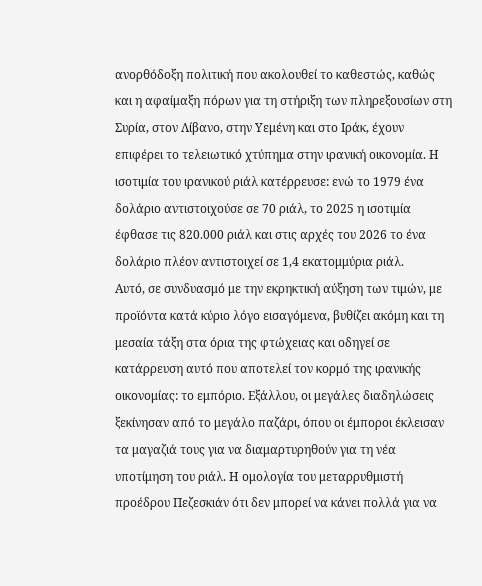ανορθόδοξη πολιτική που ακολουθεί το καθεστώς, καθώς και η αφαίμαξη πόρων για τη στήριξη των πληρεξουσίων στη Συρία, στον Λίβανο, στην Υεμένη και στο Ιράκ, έχουν επιφέρει το τελειωτικό χτύπημα στην ιρανική οικονομία. Η ισοτιμία του ιρανικού ριάλ κατέρρευσε: ενώ το 1979 ένα δολάριο αντιστοιχούσε σε 70 ριάλ, το 2025 η ισοτιμία έφθασε τις 820.000 ριάλ και στις αρχές του 2026 το ένα δολάριο πλέον αντιστοιχεί σε 1,4 εκατομμύρια ριάλ.
Αυτό, σε συνδυασμό με την εκρηκτική αύξηση των τιμών, με προϊόντα κατά κύριο λόγο εισαγόμενα, βυθίζει ακόμη και τη μεσαία τάξη στα όρια της φτώχειας και οδηγεί σε κατάρρευση αυτό που αποτελεί τον κορμό της ιρανικής οικονομίας: το εμπόριο. Εξάλλου, οι μεγάλες διαδηλώσεις ξεκίνησαν από το μεγάλο παζάρι, όπου οι έμποροι έκλεισαν τα μαγαζιά τους για να διαμαρτυρηθούν για τη νέα υποτίμηση του ριάλ. Η ομολογία του μεταρρυθμιστή προέδρου Πεζεσκιάν ότι δεν μπορεί να κάνει πολλά για να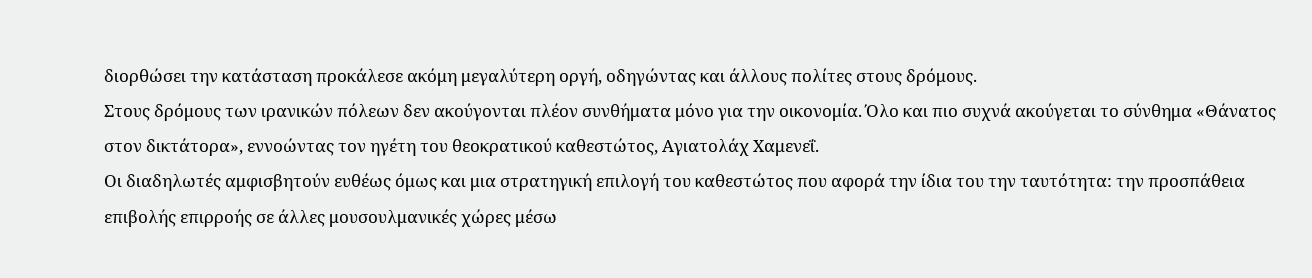διορθώσει την κατάσταση προκάλεσε ακόμη μεγαλύτερη οργή, οδηγώντας και άλλους πολίτες στους δρόμους.
Στους δρόμους των ιρανικών πόλεων δεν ακούγονται πλέον συνθήματα μόνο για την οικονομία. Όλο και πιο συχνά ακούγεται το σύνθημα «Θάνατος στον δικτάτορα», εννοώντας τον ηγέτη του θεοκρατικού καθεστώτος, Αγιατολάχ Χαμενεΐ.
Οι διαδηλωτές αμφισβητούν ευθέως όμως και μια στρατηγική επιλογή του καθεστώτος που αφορά την ίδια του την ταυτότητα: την προσπάθεια επιβολής επιρροής σε άλλες μουσουλμανικές χώρες μέσω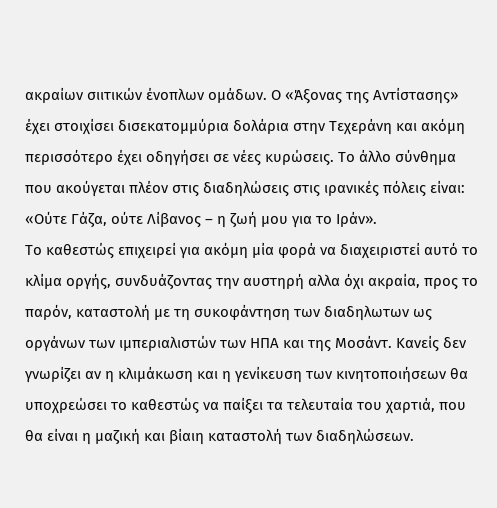ακραίων σιιτικών ένοπλων ομάδων. Ο «Άξονας της Αντίστασης» έχει στοιχίσει δισεκατομμύρια δολάρια στην Τεχεράνη και ακόμη περισσότερο έχει οδηγήσει σε νέες κυρώσεις. Το άλλο σύνθημα που ακούγεται πλέον στις διαδηλώσεις στις ιρανικές πόλεις είναι: «Ούτε Γάζα, ούτε Λίβανος – η ζωή μου για το Ιράν».
Το καθεστώς επιχειρεί για ακόμη μία φορά να διαχειριστεί αυτό το κλίμα οργής, συνδυάζοντας την αυστηρή αλλα όχι ακραία, προς το παρόν, καταστολή με τη συκοφάντηση των διαδηλωτων ως οργάνων των ιμπεριαλιστών των ΗΠΑ και της Μοσάντ. Κανείς δεν γνωρίζει αν η κλιμάκωση και η γενίκευση των κινητοποιήσεων θα υποχρεώσει το καθεστώς να παίξει τα τελευταία του χαρτιά, που θα είναι η μαζική και βίαιη καταστολή των διαδηλώσεων.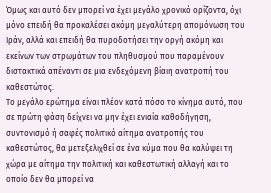Όμως και αυτό δεν μπορεί να έχει μεγάλο χρονικό ορίζοντα, όχι μόνο επειδή θα προκαλέσει ακόμη μεγαλύτερη απομόνωση του Ιράν, αλλά και επειδή θα πυροδοτήσει την οργή ακόμη και εκείνων των στρωμάτων του πληθυσμού που παραμένουν διστακτικά απέναντι σε μια ενδεχόμενη βίαιη ανατροπή του καθεστώτος.
Το μεγάλο ερώτημα είναι πλέον κατά πόσο το κίνημα αυτό, που σε πρώτη φάση δείχνει να μην έχει ενιαία καθοδήγηση, συντονισμό ή σαφές πολιτικό αίτημα ανατροπής του καθεστώτος, θα μετεξελιχθεί σε ένα κύμα που θα καλύψει τη χώρα με αίτημα την πολιτική και καθεστωτική αλλαγή και το οποίο δεν θα μπορεί να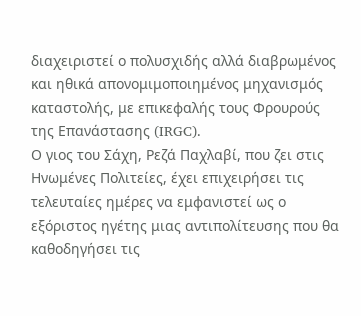διαχειριστεί ο πολυσχιδής αλλά διαβρωμένος και ηθικά απονομιμοποιημένος μηχανισμός καταστολής, με επικεφαλής τους Φρουρούς της Επανάστασης (IRGC).
Ο γιος του Σάχη, Ρεζά Παχλαβί, που ζει στις Ηνωμένες Πολιτείες, έχει επιχειρήσει τις τελευταίες ημέρες να εμφανιστεί ως ο εξόριστος ηγέτης μιας αντιπολίτευσης που θα καθοδηγήσει τις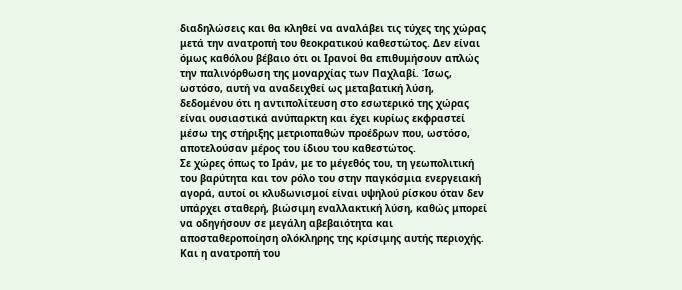διαδηλώσεις και θα κληθεί να αναλάβει τις τύχες της χώρας μετά την ανατροπή του θεοκρατικού καθεστώτος. Δεν είναι όμως καθόλου βέβαιο ότι οι Ιρανοί θα επιθυμήσουν απλώς την παλινόρθωση της μοναρχίας των Παχλαβί. Ίσως, ωστόσο, αυτή να αναδειχθεί ως μεταβατική λύση, δεδομένου ότι η αντιπολίτευση στο εσωτερικό της χώρας είναι ουσιαστικά ανύπαρκτη και έχει κυρίως εκφραστεί μέσω της στήριξης μετριοπαθών προέδρων που, ωστόσο, αποτελούσαν μέρος του ίδιου του καθεστώτος.
Σε χώρες όπως το Ιράν, με το μέγεθός του, τη γεωπολιτική του βαρύτητα και τον ρόλο του στην παγκόσμια ενεργειακή αγορά, αυτοί οι κλυδωνισμοί είναι υψηλού ρίσκου όταν δεν υπάρχει σταθερή, βιώσιμη εναλλακτική λύση, καθώς μπορεί να οδηγήσουν σε μεγάλη αβεβαιότητα και αποσταθεροποίηση ολόκληρης της κρίσιμης αυτής περιοχής.
Και η ανατροπή του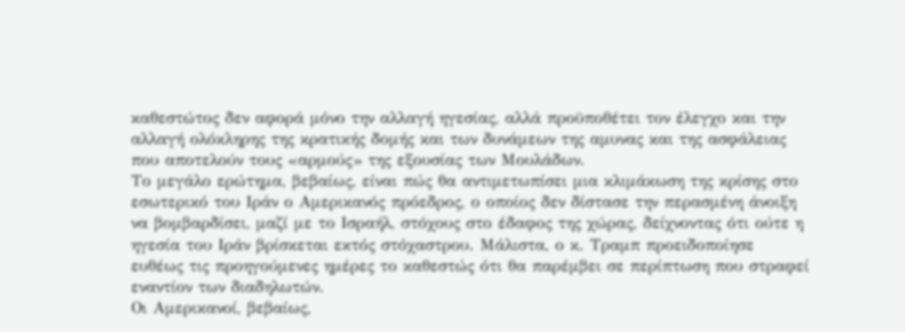καθεστώτος δεν αφορά μόνο την αλλαγή ηγεσίας, αλλά προϋποθέτει τον έλεγχο και την αλλαγή ολόκληρης της κρατικής δομής και των δυνάμεων της αμυνας και της ασφάλειας που αποτελούν τους «αρμούς» της εξουσίας των Μουλάδων.
Το μεγάλο ερώτημα, βεβαίως, είναι πώς θα αντιμετωπίσει μια κλιμάκωση της κρίσης στο εσωτερικό του Ιράν ο Αμερικανός πρόεδρος, ο οποίος δεν δίστασε την περασμένη άνοιξη να βομβαρδίσει, μαζί με το Ισραήλ, στόχους στο έδαφος της χώρας, δείχνοντας ότι ούτε η ηγεσία του Ιράν βρίσκεται εκτός στόχαστρου. Μάλιστα, ο κ. Τραμπ προειδοποίησε ευθέως τις προηγούμενες ημέρες το καθεστώς ότι θα παρέμβει σε περίπτωση που στραφεί εναντίον των διαδηλωτών.
Οι Αμερικανοί, βεβαίως,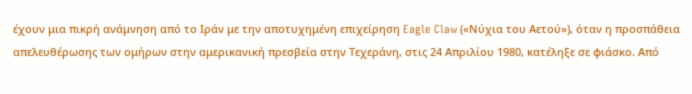έχουν μια πικρή ανάμνηση από το Ιράν με την αποτυχημένη επιχείρηση Eagle Claw («Νύχια του Αετού»), όταν η προσπάθεια απελευθέρωσης των ομήρων στην αμερικανική πρεσβεία στην Τεχεράνη, στις 24 Απριλίου 1980, κατέληξε σε φιάσκο. Από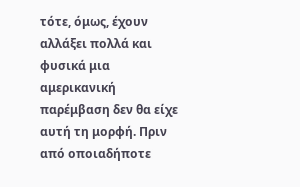τότε, όμως, έχουν αλλάξει πολλά και φυσικά μια αμερικανική παρέμβαση δεν θα είχε αυτή τη μορφή. Πριν από οποιαδήποτε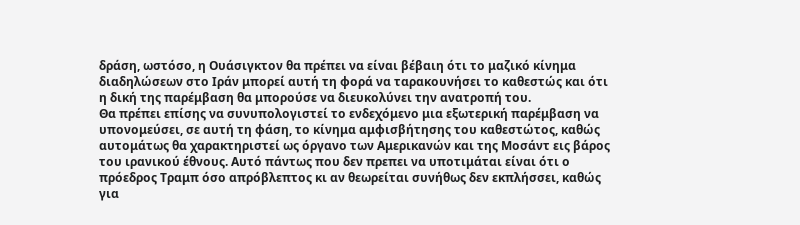δράση, ωστόσο, η Ουάσιγκτον θα πρέπει να είναι βέβαιη ότι το μαζικό κίνημα διαδηλώσεων στο Ιράν μπορεί αυτή τη φορά να ταρακουνήσει το καθεστώς και ότι η δική της παρέμβαση θα μπορούσε να διευκολύνει την ανατροπή του.
Θα πρέπει επίσης να συνυπολογιστεί το ενδεχόμενο μια εξωτερική παρέμβαση να υπονομεύσει, σε αυτή τη φάση, το κίνημα αμφισβήτησης του καθεστώτος, καθώς αυτομάτως θα χαρακτηριστεί ως όργανο των Αμερικανών και της Μοσάντ εις βάρος του ιρανικού έθνους. Αυτό πάντως που δεν πρεπει να υποτιμάται είναι ότι ο πρόεδρος Τραμπ όσο απρόβλεπτος κι αν θεωρείται συνήθως δεν εκπλήσσει, καθώς για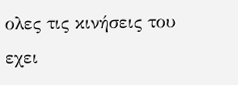ολες τις κινήσεις του εχει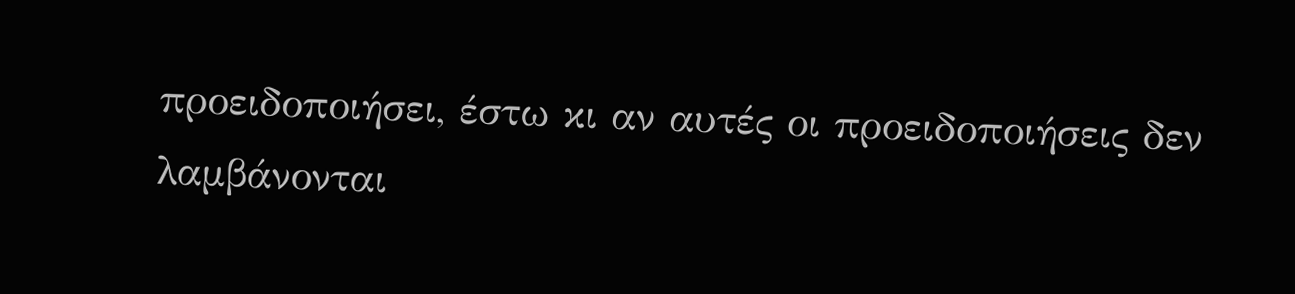προειδοποιήσει, έστω κι αν αυτές οι προειδοποιήσεις δεν λαμβάνονται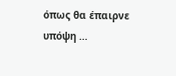όπως θα έπαιρνε υπόψη …